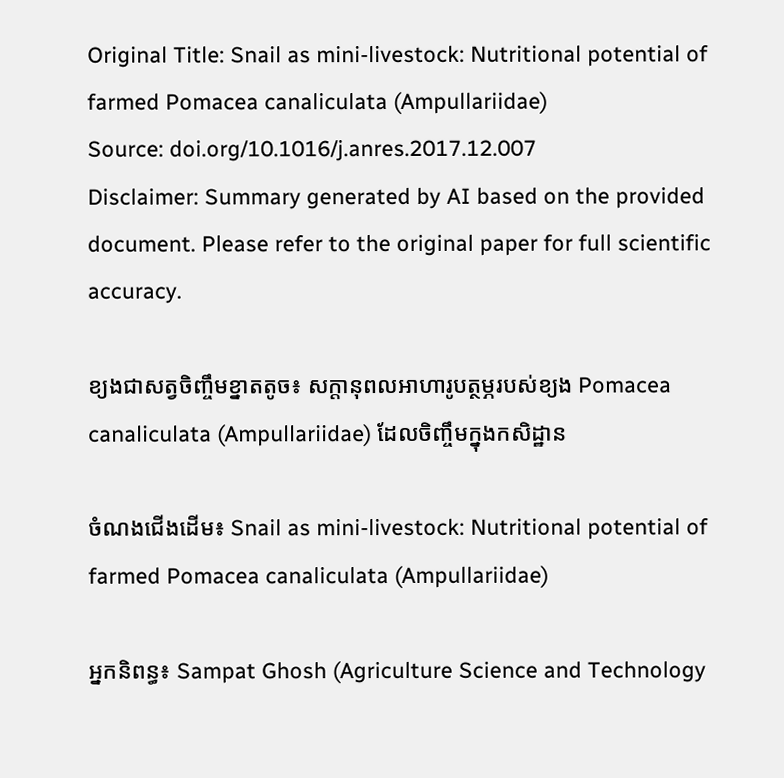Original Title: Snail as mini-livestock: Nutritional potential of farmed Pomacea canaliculata (Ampullariidae)
Source: doi.org/10.1016/j.anres.2017.12.007
Disclaimer: Summary generated by AI based on the provided document. Please refer to the original paper for full scientific accuracy.

ខ្យងជាសត្វចិញ្ចឹមខ្នាតតូច៖ សក្តានុពលអាហារូបត្ថម្ភរបស់ខ្យង Pomacea canaliculata (Ampullariidae) ដែលចិញ្ចឹមក្នុងកសិដ្ឋាន

ចំណងជើងដើម៖ Snail as mini-livestock: Nutritional potential of farmed Pomacea canaliculata (Ampullariidae)

អ្នកនិពន្ធ៖ Sampat Ghosh (Agriculture Science and Technology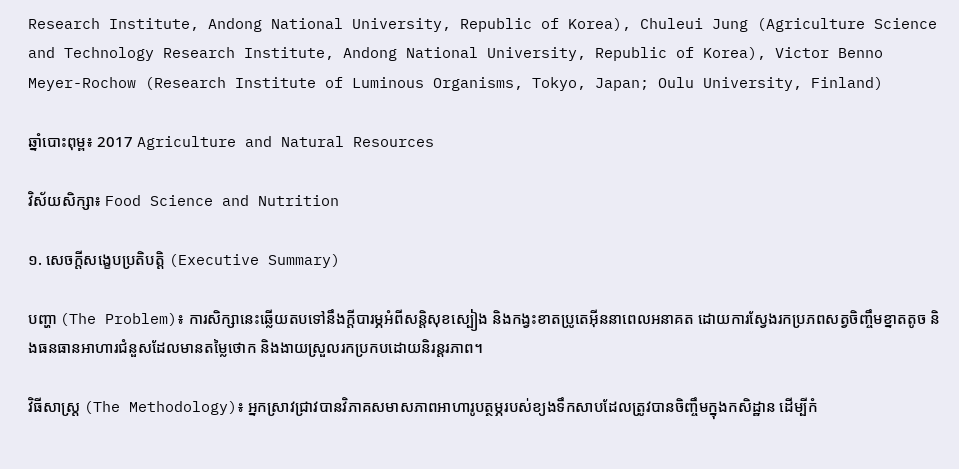Research Institute, Andong National University, Republic of Korea), Chuleui Jung (Agriculture Science and Technology Research Institute, Andong National University, Republic of Korea), Victor Benno Meyer-Rochow (Research Institute of Luminous Organisms, Tokyo, Japan; Oulu University, Finland)

ឆ្នាំបោះពុម្ព៖ 2017 Agriculture and Natural Resources

វិស័យសិក្សា៖ Food Science and Nutrition

១. សេចក្តីសង្ខេបប្រតិបត្តិ (Executive Summary)

បញ្ហា (The Problem)៖ ការសិក្សានេះឆ្លើយតបទៅនឹងក្តីបារម្ភអំពីសន្តិសុខស្បៀង និងកង្វះខាតប្រូតេអ៊ីននាពេលអនាគត ដោយការស្វែងរកប្រភពសត្វចិញ្ចឹមខ្នាតតូច និងធនធានអាហារជំនួសដែលមានតម្លៃថោក និងងាយស្រួលរកប្រកបដោយនិរន្តរភាព។

វិធីសាស្ត្រ (The Methodology)៖ អ្នកស្រាវជ្រាវបានវិភាគសមាសភាពអាហារូបត្ថម្ភរបស់ខ្យងទឹកសាបដែលត្រូវបានចិញ្ចឹមក្នុងកសិដ្ឋាន ដើម្បីកំ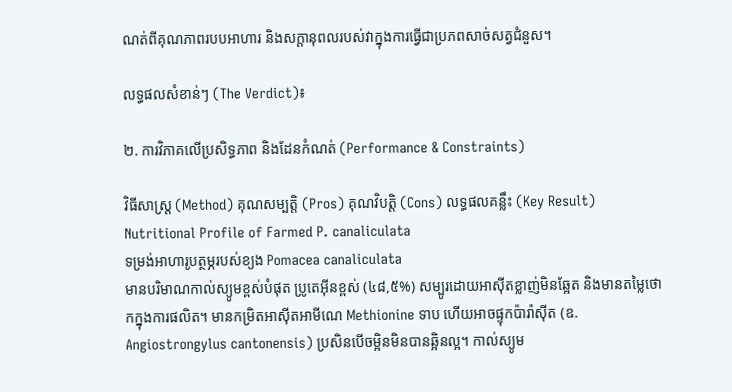ណត់ពីគុណភាពរបបអាហារ និងសក្តានុពលរបស់វាក្នុងការធ្វើជាប្រភពសាច់សត្វជំនួស។

លទ្ធផលសំខាន់ៗ (The Verdict)៖

២. ការវិភាគលើប្រសិទ្ធភាព និងដែនកំណត់ (Performance & Constraints)

វិធីសាស្ត្រ (Method) គុណសម្បត្តិ (Pros) គុណវិបត្តិ (Cons) លទ្ធផលគន្លឹះ (Key Result)
Nutritional Profile of Farmed P. canaliculata
ទម្រង់អាហារូបត្ថម្ភរបស់ខ្យង Pomacea canaliculata
មានបរិមាណកាល់ស្យូមខ្ពស់បំផុត ប្រូតេអ៊ីនខ្ពស់ (៤៨,៥%) សម្បូរដោយអាស៊ីតខ្លាញ់មិនឆ្អែត និងមានតម្លៃថោកក្នុងការផលិត។ មានកម្រិតអាស៊ីតអាមីណេ Methionine ទាប ហើយអាចផ្ទុកប៉ារ៉ាស៊ីត (ឧ. Angiostrongylus cantonensis) ប្រសិនបើចម្អិនមិនបានឆ្អិនល្អ។ កាល់ស្យូម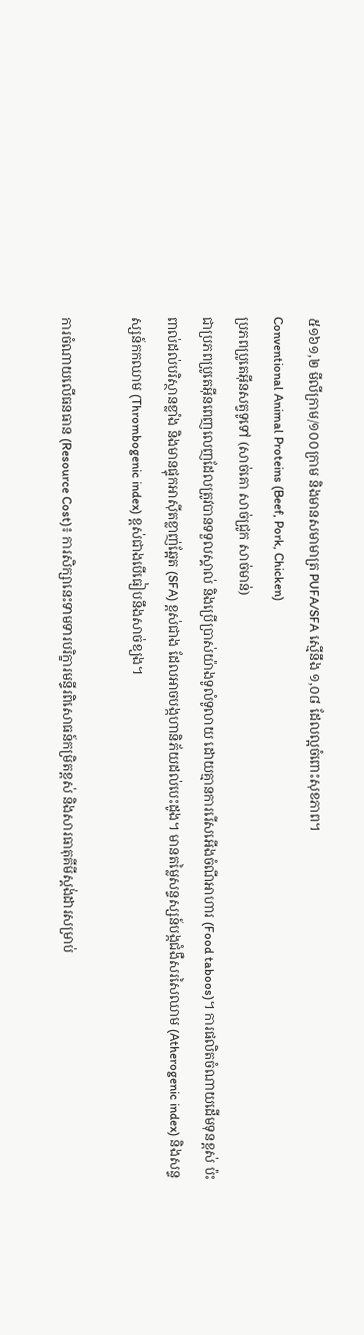៥១៦១,២ មីលីក្រាម/១០០ក្រាម និងមានសមាមាត្រ PUFA/SFA ស្មើនឹង ១,០៨ ដែលល្អចំពោះសុខភាព។
Conventional Animal Proteins (Beef, Pork, Chicken)
ប្រភពប្រូតេអ៊ីនសត្វទូទៅ (សាច់គោ សាច់ជ្រូក សាច់មាន់)
ជាប្រភពប្រូតេអ៊ីនពេញលេញដែលត្រូវបានទទួលស្គាល់ និងប្រើប្រាស់យ៉ាងទូលំទូលាយ ដោយគ្មានការរើសអើងចំណីអាហារ (Food taboos)។ ការផលិតចំណាយដើមទុនខ្ពស់ ប៉ះពាល់ដល់បរិស្ថានខ្លាំង និងមានផ្ទុកអាស៊ីតខ្លាញ់ឆ្អែត (SFA) ខ្ពស់ជាង ដែលអាចបង្កហានិភ័យដល់បេះដូង។ មានតម្លៃសន្ទស្សន៍បង្កជំងឺសរសៃឈាម (Atherogenic index) និងសន្ទស្សន៍កកឈាម (Thrombogenic index) ខ្ពស់ជាងបើធៀបនឹងសាច់ខ្យង។

ការចំណាយលើធនធាន (Resource Cost)៖ ការសិក្សានេះទាមទារបរិក្ខារមន្ទីរពិសោធន៍កម្រិតខ្ពស់ និងសារធាតុគីមីស្តង់ដារសម្រាប់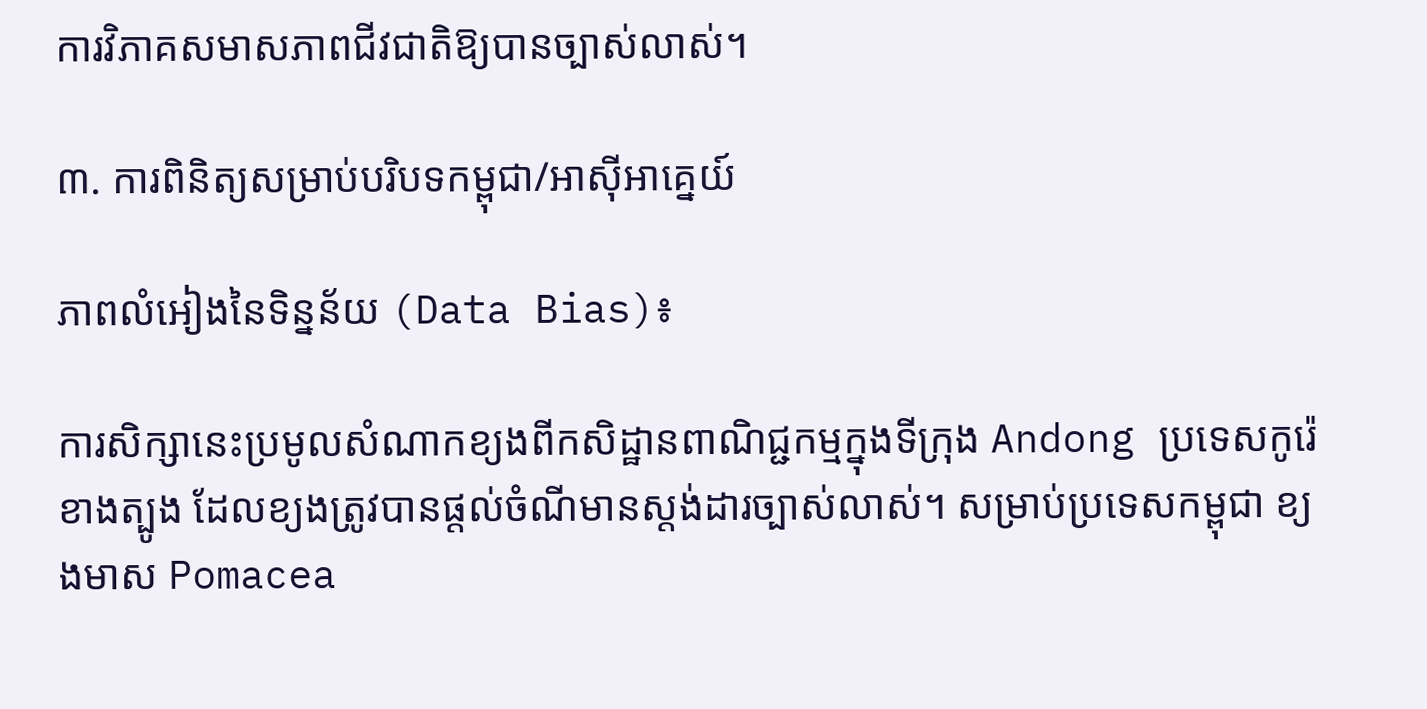ការវិភាគសមាសភាពជីវជាតិឱ្យបានច្បាស់លាស់។

៣. ការពិនិត្យសម្រាប់បរិបទកម្ពុជា/អាស៊ីអាគ្នេយ៍

ភាពលំអៀងនៃទិន្នន័យ (Data Bias)៖

ការសិក្សានេះប្រមូលសំណាកខ្យងពីកសិដ្ឋានពាណិជ្ជកម្មក្នុងទីក្រុង Andong ប្រទេសកូរ៉េខាងត្បូង ដែលខ្យងត្រូវបានផ្តល់ចំណីមានស្តង់ដារច្បាស់លាស់។ សម្រាប់ប្រទេសកម្ពុជា ខ្យងមាស Pomacea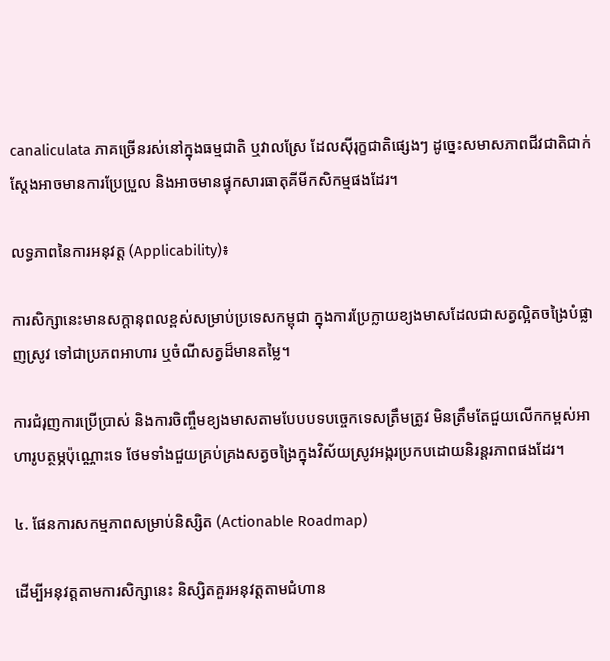canaliculata ភាគច្រើនរស់នៅក្នុងធម្មជាតិ ឬវាលស្រែ ដែលស៊ីរុក្ខជាតិផ្សេងៗ ដូច្នេះសមាសភាពជីវជាតិជាក់ស្តែងអាចមានការប្រែប្រួល និងអាចមានផ្ទុកសារធាតុគីមីកសិកម្មផងដែរ។

លទ្ធភាពនៃការអនុវត្ត (Applicability)៖

ការសិក្សានេះមានសក្តានុពលខ្ពស់សម្រាប់ប្រទេសកម្ពុជា ក្នុងការប្រែក្លាយខ្យងមាសដែលជាសត្វល្អិតចង្រៃបំផ្លាញស្រូវ ទៅជាប្រភពអាហារ ឬចំណីសត្វដ៏មានតម្លៃ។

ការជំរុញការប្រើប្រាស់ និងការចិញ្ចឹមខ្យងមាសតាមបែបបទបច្ចេកទេសត្រឹមត្រូវ មិនត្រឹមតែជួយលើកកម្ពស់អាហារូបត្ថម្ភប៉ុណ្ណោះទេ ថែមទាំងជួយគ្រប់គ្រងសត្វចង្រៃក្នុងវិស័យស្រូវអង្ករប្រកបដោយនិរន្តរភាពផងដែរ។

៤. ផែនការសកម្មភាពសម្រាប់និស្សិត (Actionable Roadmap)

ដើម្បីអនុវត្តតាមការសិក្សានេះ និស្សិតគួរអនុវត្តតាមជំហាន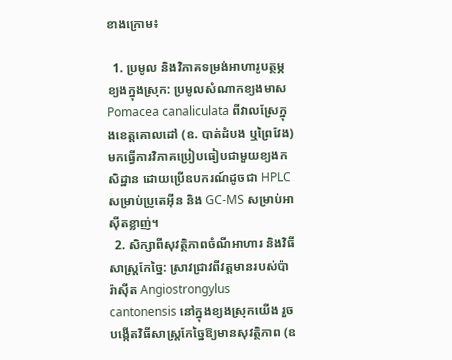ខាងក្រោម៖

  1. ប្រមូល និងវិភាគទម្រង់អាហារូបត្ថម្ភខ្យងក្នុងស្រុក: ប្រមូលសំណាកខ្យងមាស Pomacea canaliculata ពីវាលស្រែក្នុងខេត្តគោលដៅ (ឧ. បាត់ដំបង ឬព្រៃវែង) មកធ្វើការវិភាគប្រៀបធៀបជាមួយខ្យងកសិដ្ឋាន ដោយប្រើឧបករណ៍ដូចជា HPLC សម្រាប់ប្រូតេអ៊ីន និង GC-MS សម្រាប់អាស៊ីតខ្លាញ់។
  2. សិក្សាពីសុវត្ថិភាពចំណីអាហារ និងវិធីសាស្ត្រកែច្នៃ: ស្រាវជ្រាវពីវត្តមានរបស់ប៉ារ៉ាស៊ីត Angiostrongylus cantonensis នៅក្នុងខ្យងស្រុកយើង រួចបង្កើតវិធីសាស្ត្រកែច្នៃឱ្យមានសុវត្ថិភាព (ឧ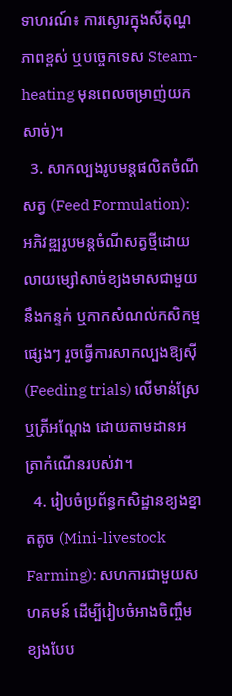ទាហរណ៍៖ ការស្ងោរក្នុងសីតុណ្ហភាពខ្ពស់ ឬបច្ចេកទេស Steam-heating មុនពេលចម្រាញ់យកសាច់)។
  3. សាកល្បងរូបមន្តផលិតចំណីសត្វ (Feed Formulation): អភិវឌ្ឍរូបមន្តចំណីសត្វថ្មីដោយលាយម្សៅសាច់ខ្យងមាសជាមួយនឹងកន្ទក់ ឬកាកសំណល់កសិកម្មផ្សេងៗ រួចធ្វើការសាកល្បងឱ្យស៊ី (Feeding trials) លើមាន់ស្រែ ឬត្រីអណ្តែង ដោយតាមដានអត្រាកំណើនរបស់វា។
  4. រៀបចំប្រព័ន្ធកសិដ្ឋានខ្យងខ្នាតតូច (Mini-livestock Farming): សហការជាមួយសហគមន៍ ដើម្បីរៀបចំអាងចិញ្ចឹមខ្យងបែប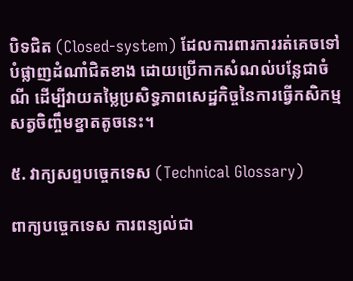បិទជិត (Closed-system) ដែលការពារការរត់គេចទៅបំផ្លាញដំណាំជិតខាង ដោយប្រើកាកសំណល់បន្លែជាចំណី ដើម្បីវាយតម្លៃប្រសិទ្ធភាពសេដ្ឋកិច្ចនៃការធ្វើកសិកម្មសត្វចិញ្ចឹមខ្នាតតូចនេះ។

៥. វាក្យសព្ទបច្ចេកទេស (Technical Glossary)

ពាក្យបច្ចេកទេស ការពន្យល់ជា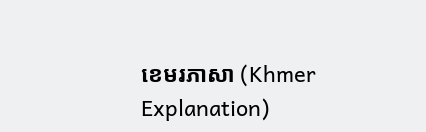ខេមរភាសា (Khmer Explanation)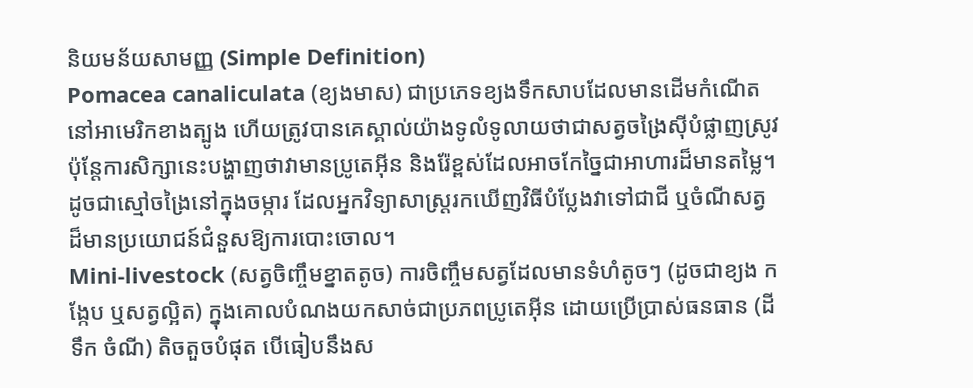និយមន័យសាមញ្ញ (Simple Definition)
Pomacea canaliculata (ខ្យងមាស) ជាប្រភេទខ្យងទឹកសាបដែលមានដើមកំណើតនៅអាមេរិកខាងត្បូង ហើយត្រូវបានគេស្គាល់យ៉ាងទូលំទូលាយថាជាសត្វចង្រៃស៊ីបំផ្លាញស្រូវ ប៉ុន្តែការសិក្សានេះបង្ហាញថាវាមានប្រូតេអ៊ីន និងរ៉ែខ្ពស់ដែលអាចកែច្នៃជាអាហារដ៏មានតម្លៃ។ ដូចជាស្មៅចង្រៃនៅក្នុងចម្ការ ដែលអ្នកវិទ្យាសាស្ត្ររកឃើញវិធីបំប្លែងវាទៅជាជី ឬចំណីសត្វដ៏មានប្រយោជន៍ជំនួសឱ្យការបោះចោល។
Mini-livestock (សត្វចិញ្ចឹមខ្នាតតូច) ការចិញ្ចឹមសត្វដែលមានទំហំតូចៗ (ដូចជាខ្យង កង្កែប ឬសត្វល្អិត) ក្នុងគោលបំណងយកសាច់ជាប្រភពប្រូតេអ៊ីន ដោយប្រើប្រាស់ធនធាន (ដី ទឹក ចំណី) តិចតួចបំផុត បើធៀបនឹងស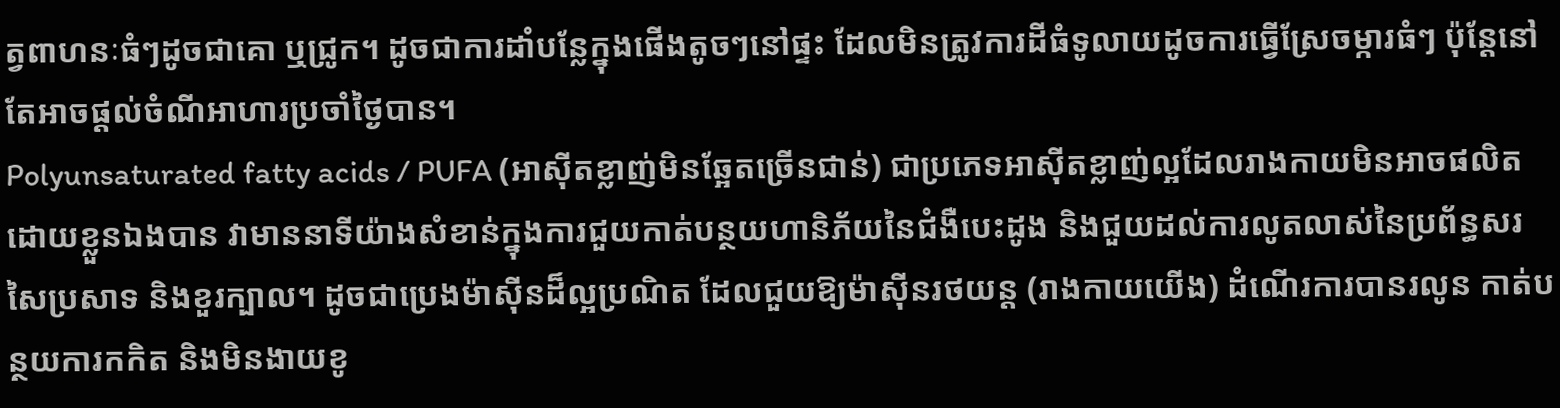ត្វពាហនៈធំៗដូចជាគោ ឬជ្រូក។ ដូចជាការដាំបន្លែក្នុងផើងតូចៗនៅផ្ទះ ដែលមិនត្រូវការដីធំទូលាយដូចការធ្វើស្រែចម្ការធំៗ ប៉ុន្តែនៅតែអាចផ្តល់ចំណីអាហារប្រចាំថ្ងៃបាន។
Polyunsaturated fatty acids / PUFA (អាស៊ីតខ្លាញ់មិនឆ្អែតច្រើនជាន់) ជាប្រភេទអាស៊ីតខ្លាញ់ល្អដែលរាងកាយមិនអាចផលិតដោយខ្លួនឯងបាន វាមាននាទីយ៉ាងសំខាន់ក្នុងការជួយកាត់បន្ថយហានិភ័យនៃជំងឺបេះដូង និងជួយដល់ការលូតលាស់នៃប្រព័ន្ធសរសៃប្រសាទ និងខួរក្បាល។ ដូចជាប្រេងម៉ាស៊ីនដ៏ល្អប្រណិត ដែលជួយឱ្យម៉ាស៊ីនរថយន្ត (រាងកាយយើង) ដំណើរការបានរលូន កាត់បន្ថយការកកិត និងមិនងាយខូ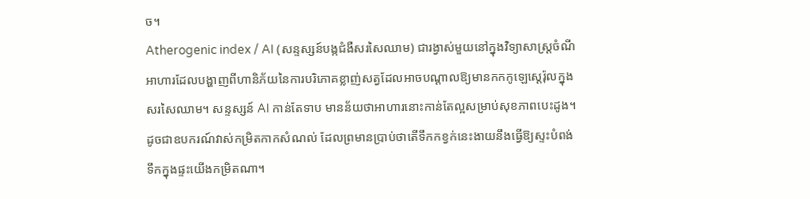ច។
Atherogenic index / AI (សន្ទស្សន៍បង្កជំងឺសរសៃឈាម) ជារង្វាស់មួយនៅក្នុងវិទ្យាសាស្ត្រចំណីអាហារដែលបង្ហាញពីហានិភ័យនៃការបរិភោគខ្លាញ់សត្វដែលអាចបណ្តាលឱ្យមានកកកូឡេស្តេរ៉ុលក្នុងសរសៃឈាម។ សន្ទស្សន៍ AI កាន់តែទាប មានន័យថាអាហារនោះកាន់តែល្អសម្រាប់សុខភាពបេះដូង។ ដូចជាឧបករណ៍វាស់កម្រិតកាកសំណល់ ដែលព្រមានប្រាប់ថាតើទឹកកខ្វក់នេះងាយនឹងធ្វើឱ្យស្ទះបំពង់ទឹកក្នុងផ្ទះយើងកម្រិតណា។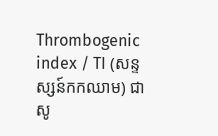Thrombogenic index / TI (សន្ទស្សន៍កកឈាម) ជាសូ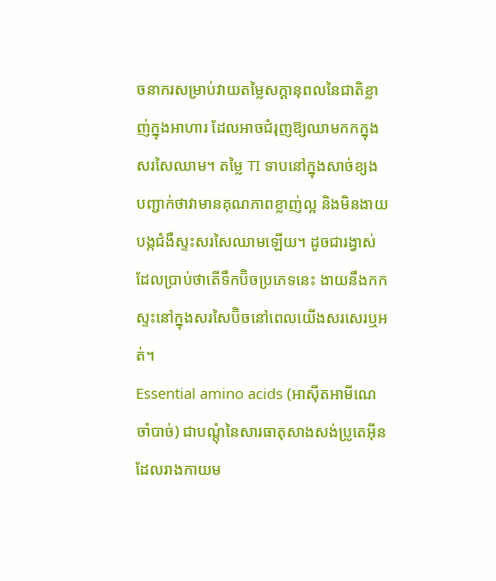ចនាករសម្រាប់វាយតម្លៃសក្តានុពលនៃជាតិខ្លាញ់ក្នុងអាហារ ដែលអាចជំរុញឱ្យឈាមកកក្នុងសរសៃឈាម។ តម្លៃ TI ទាបនៅក្នុងសាច់ខ្យង បញ្ជាក់ថាវាមានគុណភាពខ្លាញ់ល្អ និងមិនងាយបង្កជំងឺស្ទះសរសៃឈាមឡើយ។ ដូចជារង្វាស់ដែលប្រាប់ថាតើទឹកប៊ិចប្រភេទនេះ ងាយនឹងកកស្ទះនៅក្នុងសរសៃប៊ិចនៅពេលយើងសរសេរឬអត់។
Essential amino acids (អាស៊ីតអាមីណេចាំបាច់) ជាបណ្តុំនៃសារធាតុសាងសង់ប្រូតេអ៊ីនដែលរាងកាយម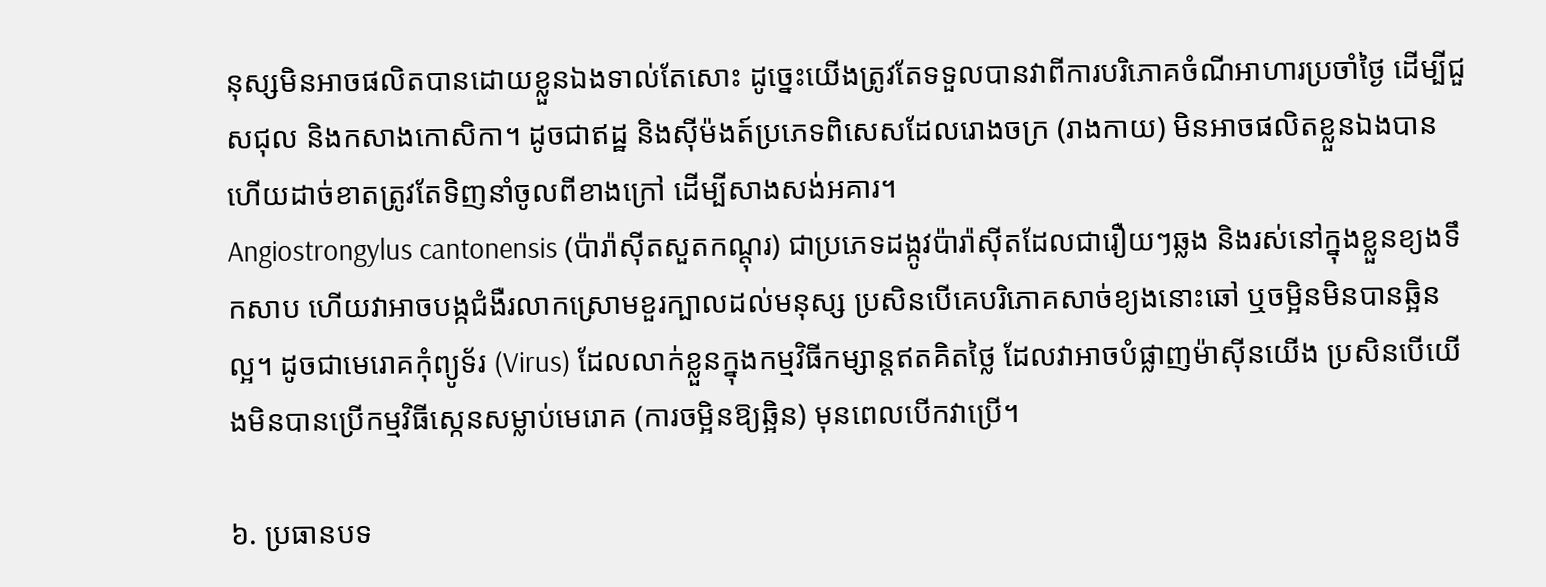នុស្សមិនអាចផលិតបានដោយខ្លួនឯងទាល់តែសោះ ដូច្នេះយើងត្រូវតែទទួលបានវាពីការបរិភោគចំណីអាហារប្រចាំថ្ងៃ ដើម្បីជួសជុល និងកសាងកោសិកា។ ដូចជាឥដ្ឋ និងស៊ីម៉ងត៍ប្រភេទពិសេសដែលរោងចក្រ (រាងកាយ) មិនអាចផលិតខ្លួនឯងបាន ហើយដាច់ខាតត្រូវតែទិញនាំចូលពីខាងក្រៅ ដើម្បីសាងសង់អគារ។
Angiostrongylus cantonensis (ប៉ារ៉ាស៊ីតសួតកណ្តុរ) ជាប្រភេទដង្កូវប៉ារ៉ាស៊ីតដែលជារឿយៗឆ្លង និងរស់នៅក្នុងខ្លួនខ្យងទឹកសាប ហើយវាអាចបង្កជំងឺរលាកស្រោមខួរក្បាលដល់មនុស្ស ប្រសិនបើគេបរិភោគសាច់ខ្យងនោះឆៅ ឬចម្អិនមិនបានឆ្អិនល្អ។ ដូចជាមេរោគកុំព្យូទ័រ (Virus) ដែលលាក់ខ្លួនក្នុងកម្មវិធីកម្សាន្តឥតគិតថ្លៃ ដែលវាអាចបំផ្លាញម៉ាស៊ីនយើង ប្រសិនបើយើងមិនបានប្រើកម្មវិធីស្កេនសម្លាប់មេរោគ (ការចម្អិនឱ្យឆ្អិន) មុនពេលបើកវាប្រើ។

៦. ប្រធានបទ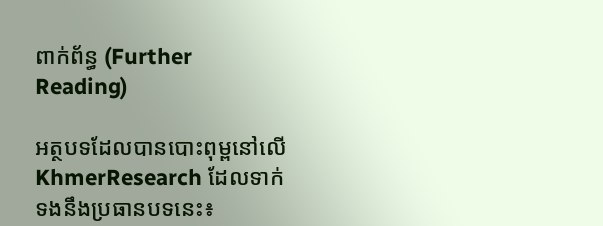ពាក់ព័ន្ធ (Further Reading)

អត្ថបទដែលបានបោះពុម្ពនៅលើ KhmerResearch ដែលទាក់ទងនឹងប្រធានបទនេះ៖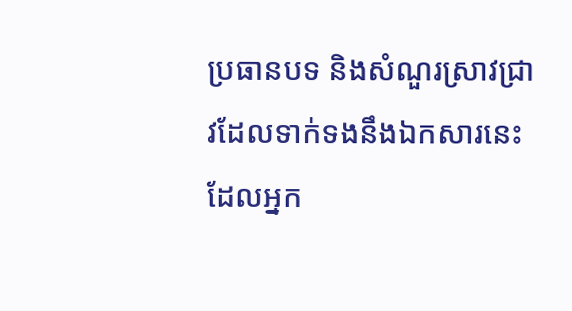ប្រធានបទ និងសំណួរស្រាវជ្រាវដែលទាក់ទងនឹងឯកសារនេះ ដែលអ្នក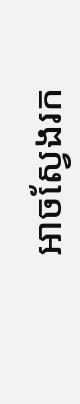អាចស្វែងរក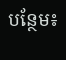បន្ថែម៖